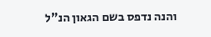והנה נדפס בשם הגאון הנ"ל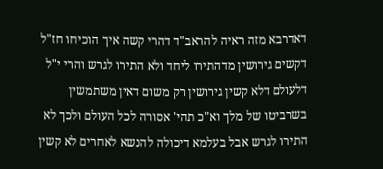דאדרבא מזה ראיה להראב"ד דהרי קשה איך הוכיחו חז"ל דקשים גירושין מדהתירו ליחד ולא התירו לגרש והרי י"ל דלעולם דלא קשין גירושין רק משום דאין משתמשין בשרביטו של מלך וא"כ תהי' אסורה לכל העולם ולכך לא התירו לגרש אבל בעלמא דיכולה להנשא לאחרים לא קשין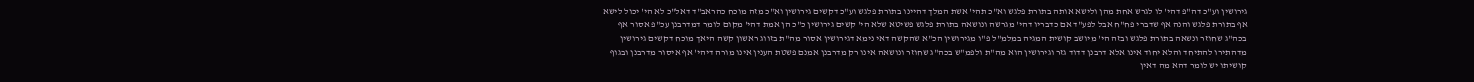גירושין וע"כ דה"פ דהי' לו לגרש אחת מהן ולישא אותה בתורת פלגש וא"כ תהי' אשת המלך דהיינו בתורת פלגש וע"כ דקשים גירושין וא"כ מזה מוכח כהראב"ד דאל"כ לא הי' יכול לישא אף בתורת פלגש והנה אף שדברי פח"ח אבל לפע"ד אם כדבריו דהי' מגרשה ונושאה בתורת פלגש פשיטא שלא הי' קשים גירושין כ"כ הן אמת דהי' מקום לומר דמדרבנן עכ"פ אסור אף בכה"ג שחוזר ונשאה בתורת פלגש ובזה הי' מיושב קושית המגיה במלמ"ל פ"ו מגירושין הכ"א שהקשה דאי נימא דגירושין אסור מה"ת בזווג ראשון קשה היאך מוכח דקשים גירושין מדהתירו להתיחד והלא יחוד אינו אלא דרבנן דדוד גזר וגירושין הוא מה"ת ולפמ"ש בכה"ג שחוזר ונושאה אינו רק מדרבנן אמנם פשטת הענין אינו מורה דיהי' אף איסור מדרבנן ובגוף קושיתו יש לומר דהא מה דאין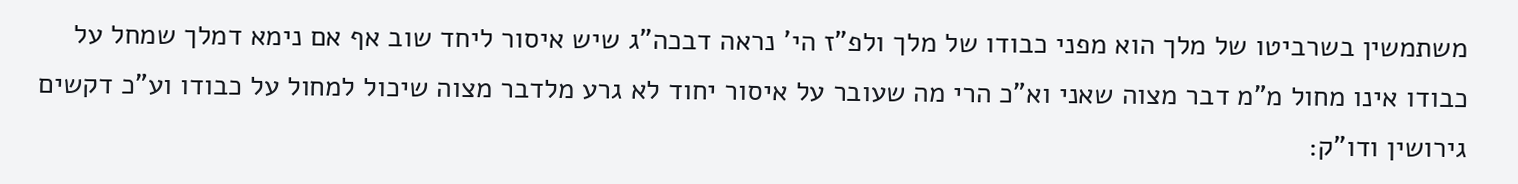משתמשין בשרביטו של מלך הוא מפני כבודו של מלך ולפ"ז הי' נראה דבכה"ג שיש איסור ליחד שוב אף אם נימא דמלך שמחל על כבודו אינו מחול מ"מ דבר מצוה שאני וא"כ הרי מה שעובר על איסור יחוד לא גרע מלדבר מצוה שיכול למחול על כבודו וע"כ דקשים גירושין ודו"ק: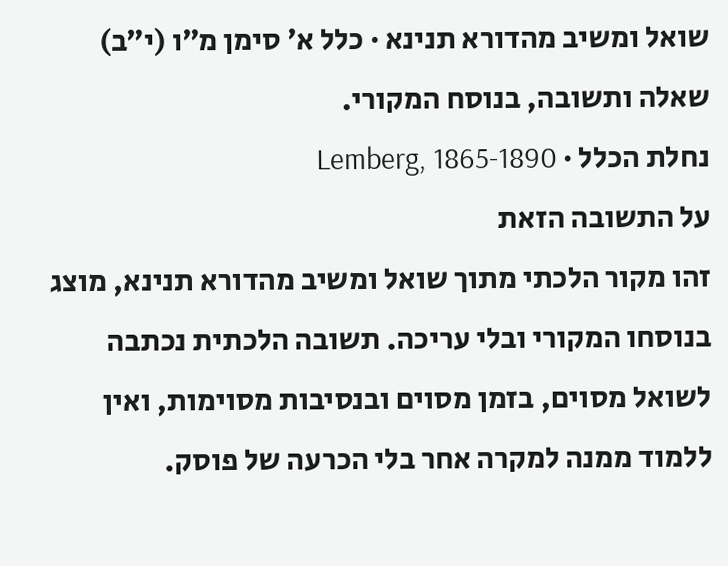שואל ומשיב מהדורא תנינא · כלל א׳ סימן מ״ו (י״ב)
שאלה ותשובה, בנוסח המקורי.
נחלת הכלל · Lemberg, 1865-1890
על התשובה הזאת
זהו מקור הלכתי מתוך שואל ומשיב מהדורא תנינא, מוצג בנוסחו המקורי ובלי עריכה. תשובה הלכתית נכתבה לשואל מסוים, בזמן מסוים ובנסיבות מסוימות, ואין ללמוד ממנה למקרה אחר בלי הכרעה של פוסק.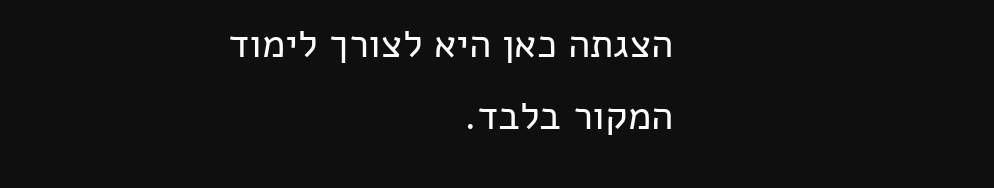הצגתה כאן היא לצורך לימוד המקור בלבד.